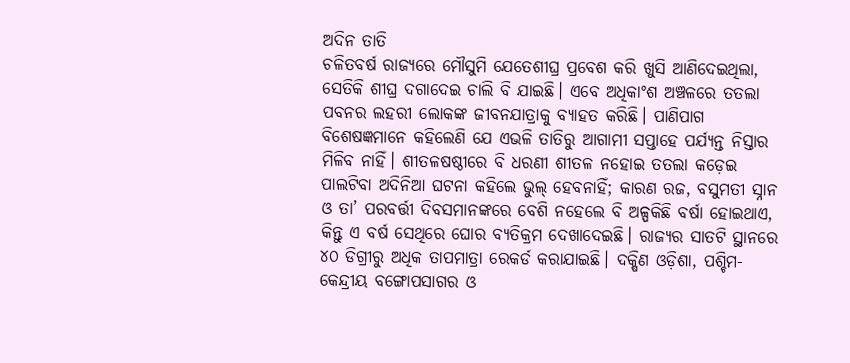ଅଦିନ ତାତି
ଚଳିତବର୍ଷ ରାଜ୍ୟରେ ମୌସୁମି ଯେତେଶୀଘ୍ର ପ୍ରବେଶ କରି ଖୁସି ଆଣିଦେଇଥିଲା, ସେତିକି ଶୀଘ୍ର ଦଗାଦେଇ ଚାଲି ବି ଯାଇଛି। ଏବେ ଅଧିକାଂଶ ଅଞ୍ଚଳରେ ତତଲା ପବନର ଲହରୀ ଲୋକଙ୍କ ଜୀବନଯାତ୍ରାକୁ ବ୍ୟାହତ କରିଛି। ପାଣିପାଗ ବିଶେଷଜ୍ଞମାନେ କହିଲେଣି ଯେ ଏଭଳି ତାତିରୁ ଆଗାମୀ ସପ୍ତାହେ ପର୍ଯ୍ୟନ୍ତ ନିସ୍ତାର ମିଳିବ ନାହିଁ। ଶୀତଳଷଷ୍ଠୀରେ ବି ଧରଣୀ ଶୀତଳ ନହୋଇ ତତଲା କଡ଼େଇ ପାଲଟିବା ଅଦିନିଆ ଘଟନା କହିଲେ ଭୁଲ୍ ହେବନାହିଁ; କାରଣ ରଜ, ବସୁମତୀ ସ୍ନାନ ଓ ତା’ ପରବର୍ତ୍ତୀ ଦିବସମାନଙ୍କରେ ବେଶି ନହେଲେ ବି ଅଳ୍ପକିଛି ବର୍ଷା ହୋଇଥାଏ, କିନ୍ତୁ ଏ ବର୍ଷ ସେଥିରେ ଘୋର ବ୍ୟତିକ୍ରମ ଦେଖାଦେଇଛି। ରାଜ୍ୟର ସାତଟି ସ୍ଥାନରେ ୪୦ ଡିଗ୍ରୀରୁ ଅଧିକ ତାପମାତ୍ରା ରେକର୍ଡ କରାଯାଇଛି। ଦକ୍ଷିଣ ଓଡ଼ିଶା, ପଶ୍ଚିମ-କେନ୍ଦ୍ରୀୟ ବଙ୍ଗୋପସାଗର ଓ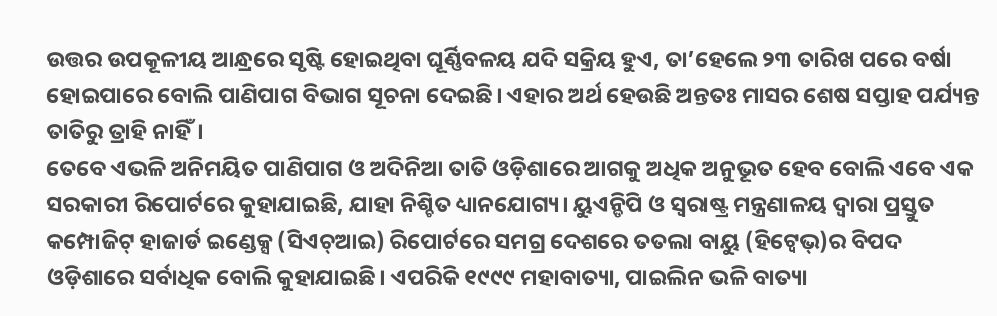ଉତ୍ତର ଉପକୂଳୀୟ ଆନ୍ଧ୍ରରେ ସୃଷ୍ଟି ହୋଇଥିବା ଘୂର୍ଣ୍ଣିବଳୟ ଯଦି ସକ୍ରିୟ ହୁଏ, ତା’ହେଲେ ୨୩ ତାରିଖ ପରେ ବର୍ଷା ହୋଇପାରେ ବୋଲି ପାଣିପାଗ ବିଭାଗ ସୂଚନା ଦେଇଛି। ଏହାର ଅର୍ଥ ହେଉଛି ଅନ୍ତତଃ ମାସର ଶେଷ ସପ୍ତାହ ପର୍ଯ୍ୟନ୍ତ ତାତିରୁ ତ୍ରାହି ନାହିଁ।
ତେବେ ଏଭଳି ଅନିମୟିତ ପାଣିପାଗ ଓ ଅଦିନିଆ ତାତି ଓଡ଼ିଶାରେ ଆଗକୁ ଅଧିକ ଅନୁଭୂତ ହେବ ବୋଲି ଏବେ ଏକ ସରକାରୀ ରିପୋର୍ଟରେ କୁହାଯାଇଛି, ଯାହା ନିଶ୍ଚିତ ଧ୍ୟାନଯୋଗ୍ୟ। ୟୁଏନ୍ଡିପି ଓ ସ୍ବରାଷ୍ଟ୍ର ମନ୍ତ୍ରଣାଳୟ ଦ୍ବାରା ପ୍ରସ୍ତୁତ କମ୍ପୋଜିଟ୍ ହାଜାର୍ଡ ଇଣ୍ଡେକ୍ସ (ସିଏଚ୍ଆଇ) ରିପୋର୍ଟରେ ସମଗ୍ର ଦେଶରେ ତତଲା ବାୟୁ (ହିଟ୍ୱେଭ୍)ର ବିପଦ ଓଡ଼ିଶାରେ ସର୍ବାଧିକ ବୋଲି କୁହାଯାଇଛି। ଏପରିକି ୧୯୯୯ ମହାବାତ୍ୟା, ପାଇଲିନ ଭଳି ବାତ୍ୟା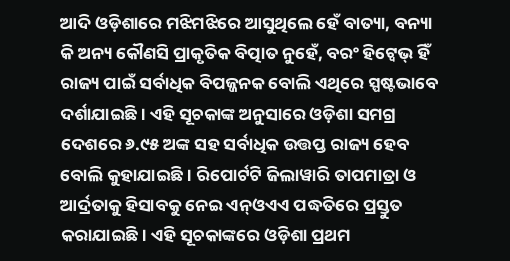ଆଦି ଓଡ଼ିଶାରେ ମଝିମଝିରେ ଆସୁଥିଲେ ହେଁ ବାତ୍ୟା, ବନ୍ୟା କି ଅନ୍ୟ କୌଣସି ପ୍ରାକୃତିକ ବିତ୍ପାତ ନୁହେଁ, ବରଂ ହିଟ୍ୱେଭ୍ ହିଁ ରାଜ୍ୟ ପାଇଁ ସର୍ବାଧିକ ବିପଜ୍ଜନକ ବୋଲି ଏଥିରେ ସ୍ପଷ୍ଟଭାବେ ଦର୍ଶାଯାଇଛି। ଏହି ସୂଚକାଙ୍କ ଅନୁସାରେ ଓଡ଼ିଶା ସମଗ୍ର ଦେଶରେ ୬.୯୫ ଅଙ୍କ ସହ ସର୍ବାଧିକ ଉତ୍ତପ୍ତ ରାଜ୍ୟ ହେବ ବୋଲି କୁହାଯାଇଛି। ରିପୋର୍ଟଟି ଜିଲାୱାରି ତାପମାତ୍ରା ଓ ଆର୍ଦ୍ରତାକୁ ହିସାବକୁ ନେଇ ଏନ୍ଓଏଏ ପଦ୍ଧତିରେ ପ୍ରସ୍ତୁତ କରାଯାଇଛି। ଏହି ସୂଚକାଙ୍କରେ ଓଡ଼ିଶା ପ୍ରଥମ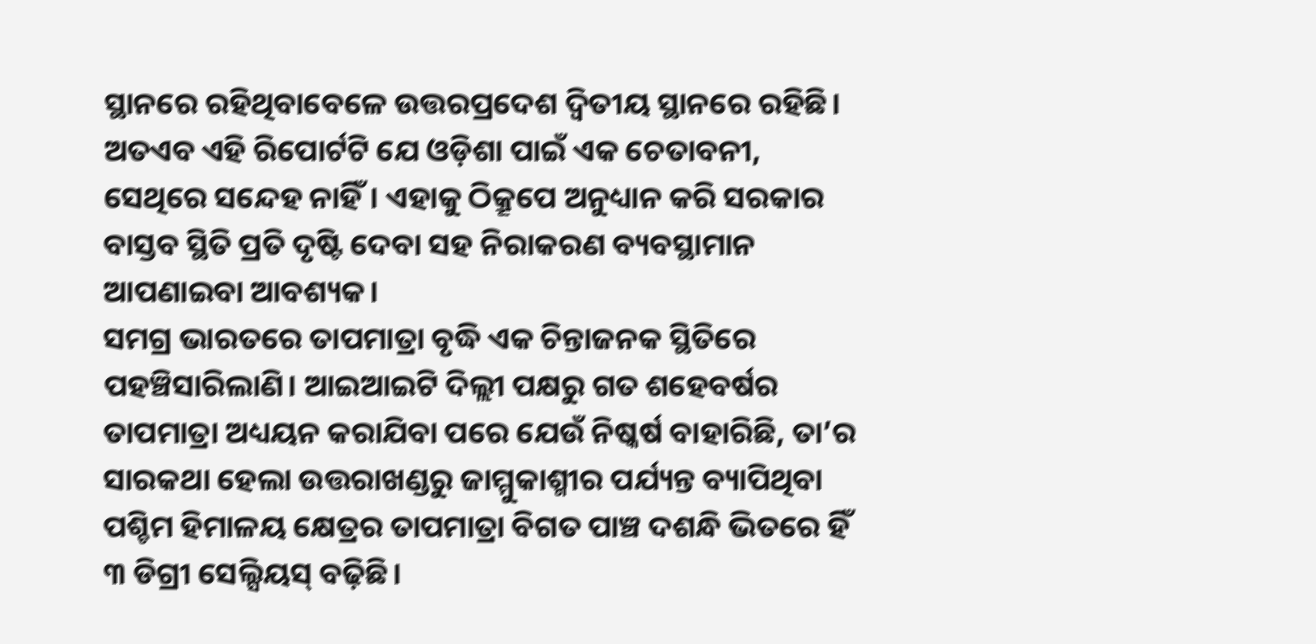ସ୍ଥାନରେ ରହିଥିବାବେଳେ ଉତ୍ତରପ୍ରଦେଶ ଦ୍ବିତୀୟ ସ୍ଥାନରେ ରହିଛି। ଅତଏବ ଏହି ରିପୋର୍ଟଟି ଯେ ଓଡ଼ିଶା ପାଇଁ ଏକ ଚେତାବନୀ, ସେଥିରେ ସନ୍ଦେହ ନାହିଁ। ଏହାକୁ ଠିକ୍ରୂପେ ଅନୁଧ୍ୟାନ କରି ସରକାର ବାସ୍ତବ ସ୍ଥିତି ପ୍ରତି ଦୃଷ୍ଟି ଦେବା ସହ ନିରାକରଣ ବ୍ୟବସ୍ଥାମାନ ଆପଣାଇବା ଆବଶ୍ୟକ।
ସମଗ୍ର ଭାରତରେ ତାପମାତ୍ରା ବୃଦ୍ଧି ଏକ ଚିନ୍ତାଜନକ ସ୍ଥିତିରେ ପହଞ୍ଚିସାରିଲାଣି। ଆଇଆଇଟି ଦିଲ୍ଲୀ ପକ୍ଷରୁ ଗତ ଶହେବର୍ଷର ତାପମାତ୍ରା ଅଧ୍ୟୟନ କରାଯିବା ପରେ ଯେଉଁ ନିଷ୍କର୍ଷ ବାହାରିଛି, ତା’ର ସାରକଥା ହେଲା ଉତ୍ତରାଖଣ୍ଡରୁ ଜାମ୍ମୁକାଶ୍ମୀର ପର୍ଯ୍ୟନ୍ତ ବ୍ୟାପିଥିବା ପଶ୍ଚିମ ହିମାଳୟ କ୍ଷେତ୍ରର ତାପମାତ୍ରା ବିଗତ ପାଞ୍ଚ ଦଶନ୍ଧି ଭିତରେ ହିଁ ୩ ଡିଗ୍ରୀ ସେଲ୍ସିୟସ୍ ବଢ଼ିଛି।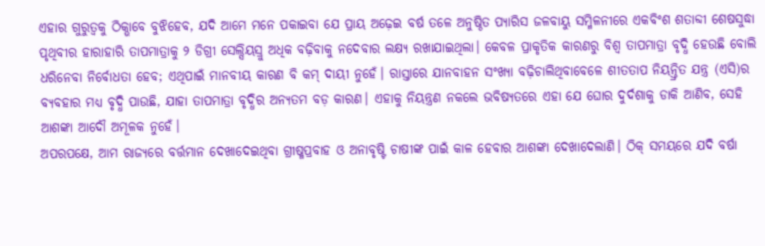ଏହାର ଗୁରୁତ୍ବକୁ ଠିକ୍ଭାବେ ବୁଝିହେବ, ଯଦି ଆମେ ମନେ ପକାଇବା ଯେ ପ୍ରାୟ ଅଢ଼େଇ ବର୍ଷ ତଳେ ଅନୁଷ୍ଠିତ ପ୍ୟାରିସ ଜଳବାୟୁ ସମ୍ମିଳନୀରେ ଏକବିଂଶ ଶତାବ୍ଦୀ ଶେଷସୁଦ୍ଧା ପୃଥିବୀର ହାରାହାରି ତାପମାତ୍ରାକୁ ୨ ଡିଗ୍ରୀ ସେଲ୍ସିୟସ୍ରୁ ଅଧିକ ବଢ଼ିବାକୁ ନଦେବାର ଲକ୍ଷ୍ୟ ରଖାଯାଇଥିଲା। କେବଳ ପ୍ରାକୃତିକ କାରଣରୁ ବିଶ୍ବ ତାପମାତ୍ରା ବୃଦ୍ଧି ହେଉଛି ବୋଲି ଧରିନେବା ନିର୍ବୋଧତା ହେବ; ଏଥିପାଇଁ ମାନବୀୟ କାରଣ ବି କମ୍ ଦାୟୀ ନୁହେଁ। ରାସ୍ତାରେ ଯାନବାହନ ସଂଖ୍ୟା ବଢ଼ିଚାଲିଥିବାବେଳେ ଶୀତତାପ ନିୟନ୍ତ୍ରିତ ଯନ୍ତ୍ର (ଏସି)ର ବ୍ୟବହାର ମଧ୍ୟ ବୃଦ୍ଧି ପାଉଛି, ଯାହା ତାପମାତ୍ରା ବୃଦ୍ଧିର ଅନ୍ୟତମ ବଡ଼ କାରଣ। ଏହାକୁ ନିୟନ୍ତ୍ରଣ ନକଲେ ଭବିଷ୍ୟତରେ ଏହା ଯେ ଘୋର ଦୁର୍ଦଶାକୁ ଡାକି ଆଣିବ, ସେହି ଆଶଙ୍କା ଆଦୌ ଅମୂଳକ ନୁହେଁ।
ଅପରପକ୍ଷେ, ଆମ ରାଜ୍ୟରେ ବର୍ତ୍ତମାନ ଦେଖାଦେଇଥିବା ଗ୍ରୀଷ୍ମପ୍ରବାହ ଓ ଅନାବୃଷ୍ଟି ଚାଷୀଙ୍କ ପାଇଁ କାଳ ହେବାର ଆଶଙ୍କା ଦେଖାଦେଲାଣି। ଠିକ୍ ସମୟରେ ଯଦି ବର୍ଷା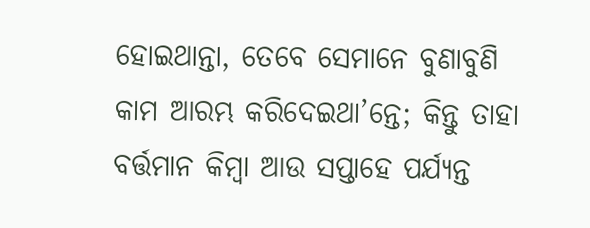ହୋଇଥାନ୍ତା, ତେବେ ସେମାନେ ବୁଣାବୁଣି କାମ ଆରମ୍ଭ କରିଦେଇଥା’ନ୍ତେ; କିନ୍ତୁ ତାହା ବର୍ତ୍ତମାନ କିମ୍ବା ଆଉ ସପ୍ତାହେ ପର୍ଯ୍ୟନ୍ତ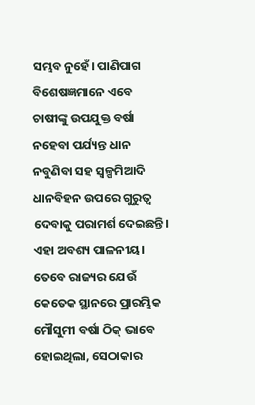ସମ୍ଭବ ନୁହେଁ। ପାଣିପାଗ ବିଶେଷଜ୍ଞମାନେ ଏବେ ଚାଷୀଙ୍କୁ ଉପଯୁକ୍ତ ବର୍ଷା ନହେବା ପର୍ଯ୍ୟନ୍ତ ଧାନ ନବୁଣିବା ସହ ସ୍ବଳ୍ପମିଆଦି ଧାନବିହନ ଉପରେ ଗୁରୁତ୍ବ ଦେବାକୁ ପରାମର୍ଶ ଦେଇଛନ୍ତି। ଏହା ଅବଶ୍ୟ ପାଳନୀୟ। ତେବେ ରାଜ୍ୟର ଯେଉଁ କେତେକ ସ୍ଥାନରେ ପ୍ରାରମ୍ଭିକ ମୌସୁମୀ ବର୍ଷା ଠିକ୍ ଭାବେ ହୋଇଥିଲା, ସେଠାକାର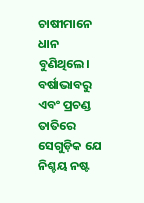ଚାଷୀମାନେ ଧାନ ବୁଣିଥିଲେ। ବର୍ଷାଭାବରୁ ଏବଂ ପ୍ରଚଣ୍ଡ ତାତିରେ ସେଗୁଡ଼ିକ ଯେ ନିଶ୍ଚୟ ନଷ୍ଟ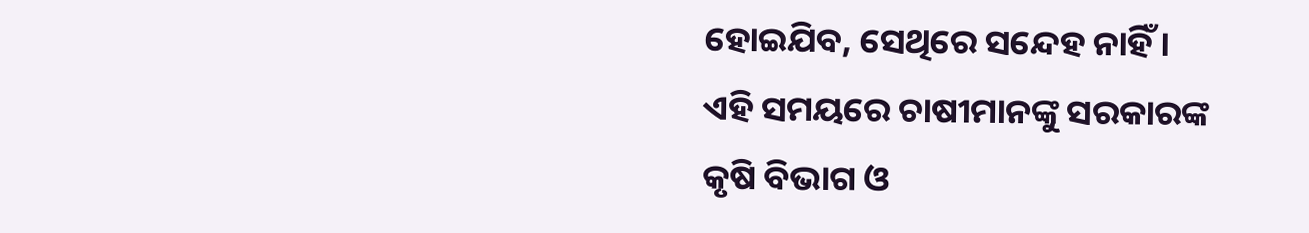ହୋଇଯିବ, ସେଥିରେ ସନ୍ଦେହ ନାହିଁ। ଏହି ସମୟରେ ଚାଷୀମାନଙ୍କୁ ସରକାରଙ୍କ କୃଷି ବିଭାଗ ଓ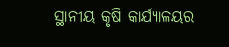ସ୍ଥାନୀୟ କୃଷି କାର୍ଯ୍ୟାଳୟର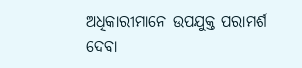ଅଧିକାରୀମାନେ ଉପଯୁକ୍ତ ପରାମର୍ଶ ଦେବା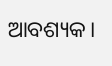ଆବଶ୍ୟକ।